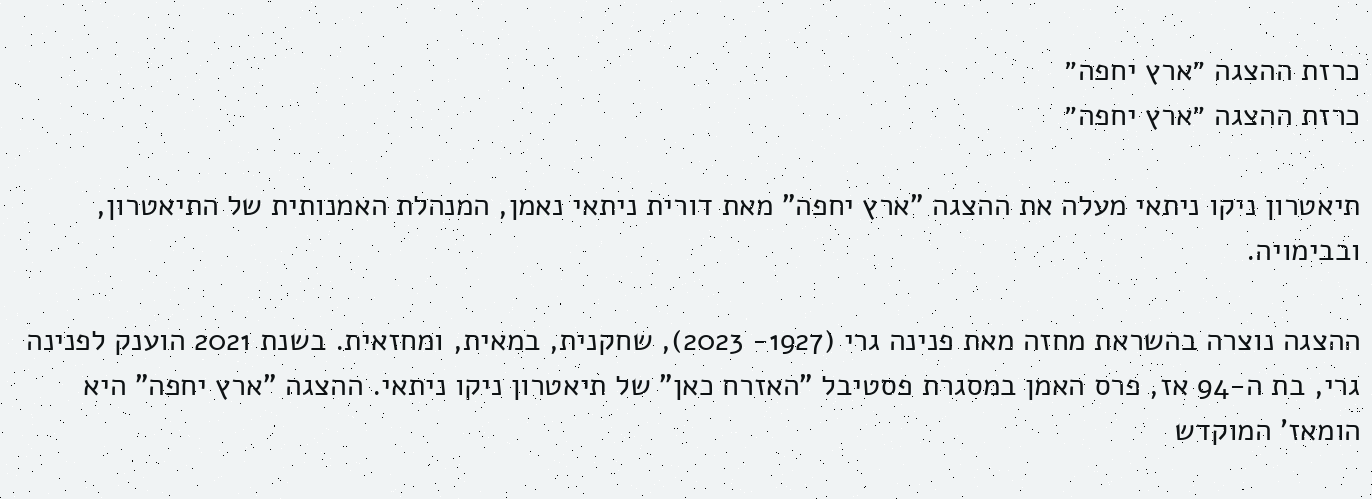כרזת ההצגה ״ארץ יחפה״
כרזת ההצגה ״ארץ יחפה״

תיאטרון ניקו ניתאי מעלה את ההצגה "ארץ יחפה" מאת דורית ניתאי נאמן, המנהלת האמנותית של התיאטרון, ובבימויה.

ההצגה נוצרה בהשראת מחזה מאת פנינה גרי (1927- 2023), שחקנית, במאית, ומחזאית. בשנת 2021 הוענק לפנינה גרי, בת ה-94 אז, פרס האמן במסגרת פסטיבל "האזרח כאן" של תיאטרון ניקו ניתאי. ההצגה "ארץ יחפה" היא הומאז' המוקדש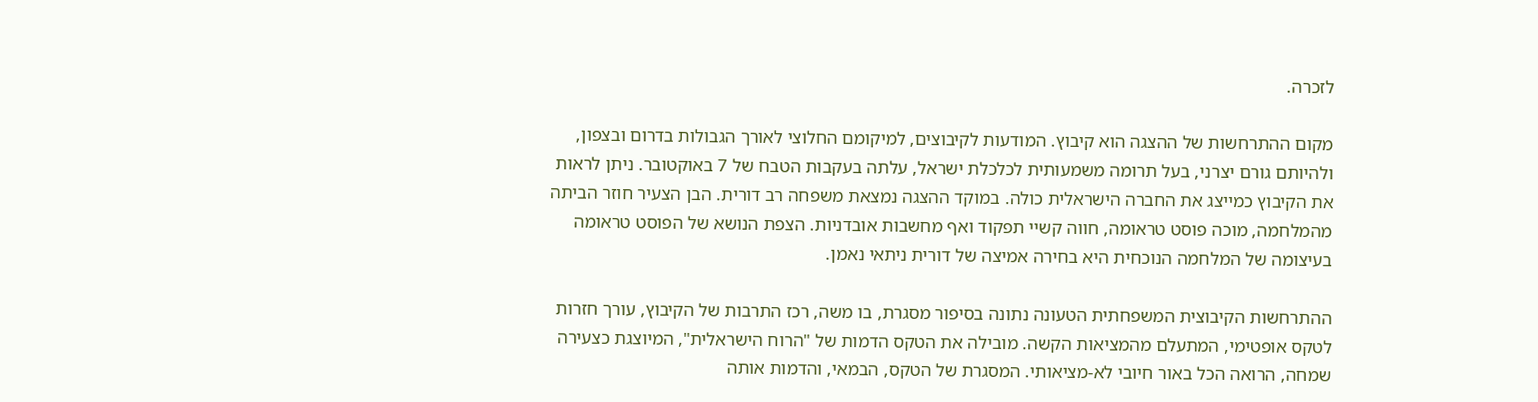לזכרה.

מקום ההתרחשות של ההצגה הוא קיבוץ. המודעות לקיבוצים, למיקומם החלוצי לאורך הגבולות בדרום ובצפון, ולהיותם גורם יצרני, בעל תרומה משמעותית לכלכלת ישראל, עלתה בעקבות הטבח של 7 באוקטובר. ניתן לראות את הקיבוץ כמייצג את החברה הישראלית כולה. במוקד ההצגה נמצאת משפחה רב דורית. הבן הצעיר חוזר הביתה מהמלחמה, מוכה פוסט טראומה, חווה קשיי תפקוד ואף מחשבות אובדניות. הצפת הנושא של הפוסט טראומה בעיצומה של המלחמה הנוכחית היא בחירה אמיצה של דורית ניתאי נאמן.

ההתרחשות הקיבוצית המשפחתית הטעונה נתונה בסיפור מסגרת, בו משה, רכז התרבות של הקיבוץ, עורך חזרות לטקס אופטימי, המתעלם מהמציאות הקשה. מובילה את הטקס הדמות של "הרוח הישראלית", המיוצגת כצעירה שמחה, הרואה הכל באור חיובי לא-מציאותי. המסגרת של הטקס, הבמאי, והדמות אותה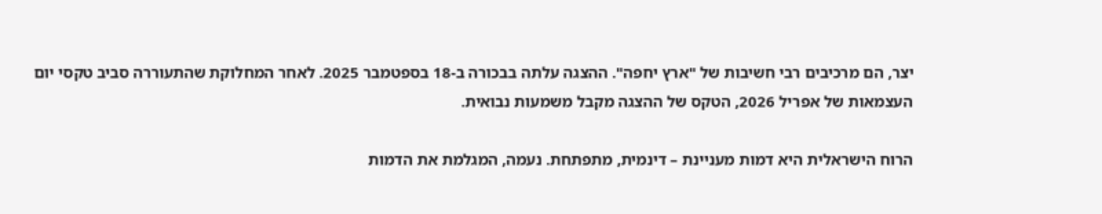יצר, הם מרכיבים רבי חשיבות של "ארץ יחפה". ההצגה עלתה בבכורה ב-18 בספטמבר 2025. לאחר המחלוקת שהתעוררה סביב טקסי יום העצמאות של אפריל 2026, הטקס של ההצגה מקבל משמעות נבואית.

הרוח הישראלית היא דמות מעניינת – דינמית, מתפתחת. נעמה, המגלמת את הדמות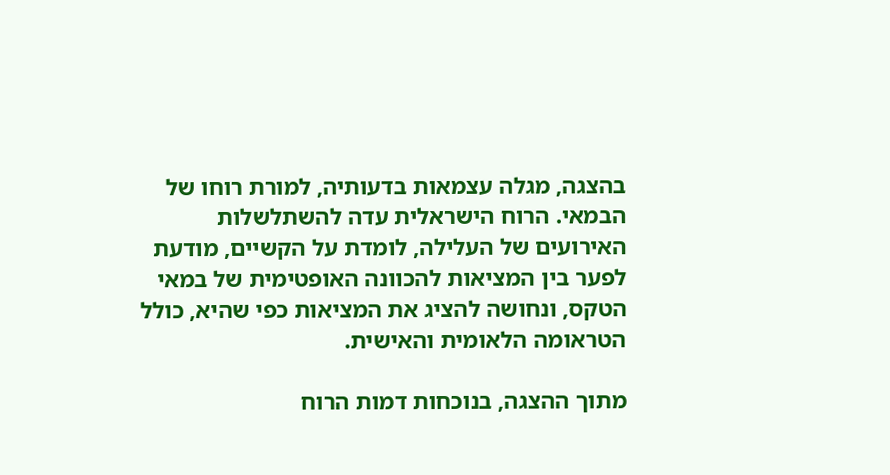בהצגה, מגלה עצמאות בדעותיה, למורת רוחו של הבמאי. הרוח הישראלית עדה להשתלשלות האירועים של העלילה, לומדת על הקשיים, מודעת לפער בין המציאות להכוונה האופטימית של במאי הטקס, ונחושה להציג את המציאות כפי שהיא, כולל הטראומה הלאומית והאישית.

מתוך ההצגה, בנוכחות דמות הרוח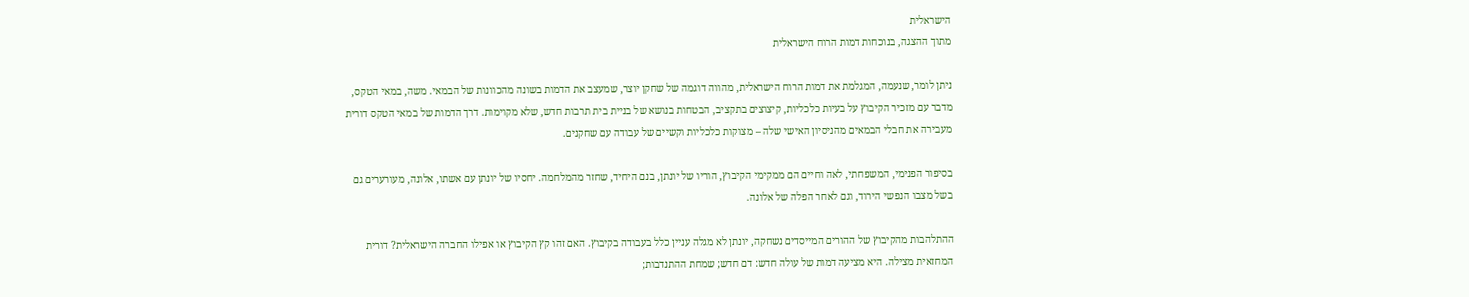הישראלית
מתוך ההצגה, בנוכחות דמות הרוח הישראלית

ניתן לומר, שנעמה, המגלמת את דמות הרוח הישראלית, מהווה דוגמה של שחקן יוצר, שמעצב את הדמות בשונה מהכוונות של הבמאי. משה, במאי הטקס, מדבר עם מזכיר הקיבוץ על בעיות כלכליות, קיצוצים בתקציב, הבטחות בנושא של בניית בית תרבות חדש, שלא מקוימות. דרך הדמות של במאי הטקס דורית מעבירה את חבלי הבמאים מהניסיון האישי שלה – מצוקות כלכליות וקשיים של עבודה עם שחקנים.

בסיפור הפנימי, המשפחתי, לאה וחיים הם ממקימי הקיבוץ, הוריו של יונתן, בנם היחיד, שחזר מהמלחמה. יחסיו של יונתן עם אשתו, אלונה, מעורערים גם בשל מצבו הנפשי הירוד, וגם לאחר הפלה של אלונה.

ההתלהבות מהקיבוץ של ההורים המייסדים נשחקה, יונתן לא מגלה עניין כלל בעבודה בקיבוץ. האם זהו קץ הקיבוץ או אפילו החברה הישראלית? דורית המחזאית מצילה. היא מציעה דמות של עולה חדש: דם חדש; שמחת ההתנדבות;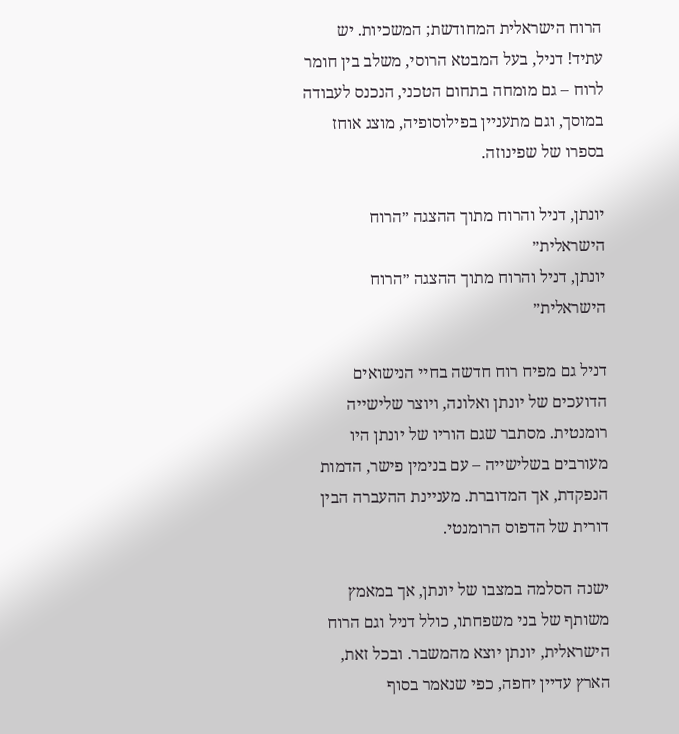הרוח הישראלית המחודשת; המשכיות. יש עתיד! דניל, בעל המבטא הרוסי, משלב בין חומר לרוח – גם מומחה בתחום הטכני, הנכנס לעבודה במוסך, וגם מתעניין בפילוסופיה, מוצג אוחז בספרו של שפינוזה.

יונתן, דניל והרוח מתוך ההצגה ״הרוח הישראלית״
יונתן, דניל והרוח מתוך ההצגה ״הרוח הישראלית״

דניל גם מפיח רוח חדשה בחיי הנישואים הדועכים של יונתן ואלונה, ויוצר שלישייה רומנטית. מסתבר שגם הוריו של יונתן היו מעורבים בשלישייה – עם בנימין פישר, הדמות הנפקדת, אך המדוברת. מעניינת ההעברה הבין דורית של הדפוס הרומנטי.

ישנה הסלמה במצבו של יונתן, אך במאמץ משותף של בני משפחתו, כולל דניל וגם הרוח הישראלית, יונתן יוצא מהמשבר. ובכל זאת, הארץ עדיין יחפה, כפי שנאמר בסוף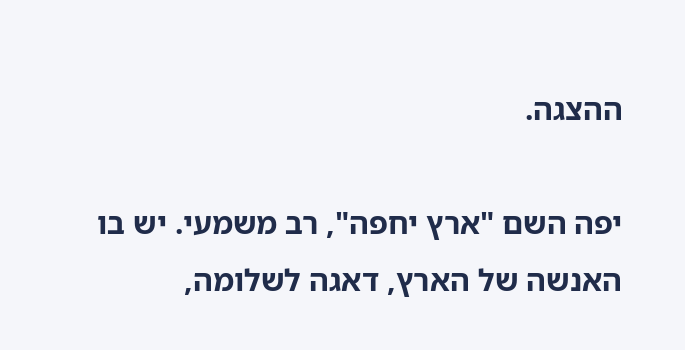ההצגה.

יפה השם "ארץ יחפה", רב משמעי. יש בו האנשה של הארץ, דאגה לשלומה,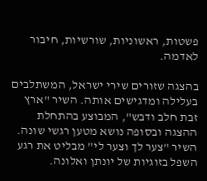פשטות, ראשוניות, שורשיות, חיבור לאדמה.

בהצגה שזורים שירי ישראל, המשתלבים בעלילה ומדגישים אותה. השיר "ארץ זבת חלב ודבש", המבוצע בהתחלת ההצגה ובסופה נושא מטען רגשי שונה. השיר "צער לך וצער לי" מבליט את רגע השפל בזוגיות של יונתן ואלונה.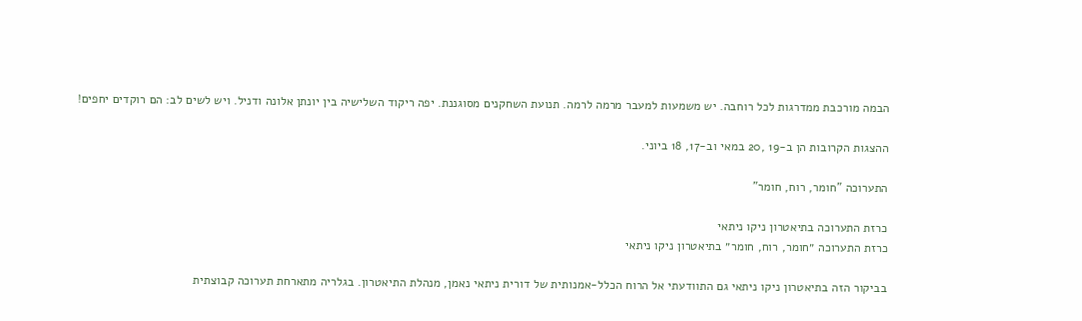הבמה מורכבת ממדרגות לכל רוחבה. יש משמעות למעבר מרמה לרמה. תנועת השחקנים מסוגננת. יפה ריקוד השלישיה בין יונתן אלונה ודניל. ויש לשים לב: הם רוקדים יחפים!

ההצגות הקרובות הן ב-19 ,20 במאי וב-17, 18 ביוני.

התערוכה "חומר, רוח, חומר"

כרזת התערוכה בתיאטרון ניקו ניתאי
כרזת התערוכה ״חומר, רוח, חומר״ בתיאטרון ניקו ניתאי

בביקור הזה בתיאטרון ניקו ניתאי גם התוודעתי אל הרוח הכלל-אמנותית של דורית ניתאי נאמן, מנהלת התיאטרון. בגלריה מתארחת תערוכה קבוצתית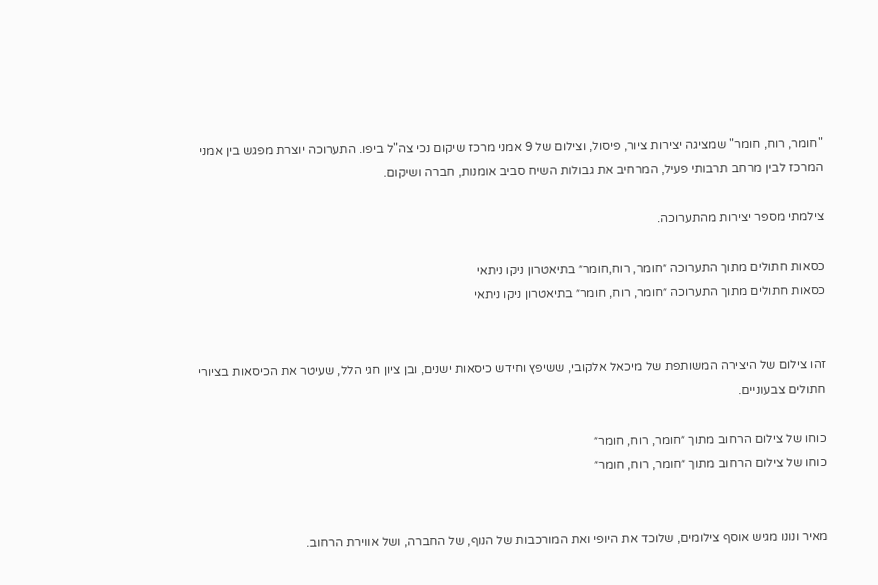"חומר, רוח, חומר" שמציגה יצירות ציור, פיסול, וצילום של 9 אמני מרכז שיקום נכי צה"ל ביפו. התערוכה יוצרת מפגש בין אמני המרכז לבין מרחב תרבותי פעיל, המרחיב את גבולות השיח סביב אומנות, חברה ושיקום.

צילמתי מספר יצירות מהתערוכה.

כסאות חתולים מתוך התערוכה ״חומר, רוח,חומר״ בתיאטרון ניקו ניתאי
כסאות חתולים מתוך התערוכה ״חומר, רוח, חומר״ בתיאטרון ניקו ניתאי


זהו צילום של היצירה המשותפת של מיכאל אלקובי, ששיפץ וחידש כיסאות ישנים, ובן ציון חגי הלל, שעיטר את הכיסאות בציורי חתולים צבעוניים.

כוחו של צילום הרחוב מתוך ״חומר, רוח, חומר״
כוחו של צילום הרחוב מתוך ״חומר, רוח, חומר״


מאיר ונונו מגיש אוסף צילומים, שלוכד את היופי ואת המורכבות של הנוף, של החברה, ושל אווירת הרחוב.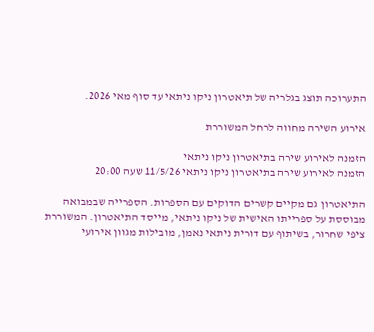התערוכה תוצג בגלריה של תיאטרון ניקו ניתאי עד סוף מאי 2026.

אירוע השירה מחווה לרחל המשוררת

הזמנה לאירוע שירה בתיאטרון ניקו ניתאי
הזמנה לאירוע שירה בתיאטרון ניקו ניתאי 11/5/26 שעה 20:00

התיאטרון גם מקיים קשרים הדוקים עם הספרות. הספרייה שבמבואה מבוססת על ספרייתו האישית של ניקו ניתאי, מייסד התיאטרון. המשוררת ציפי שחרור, בשיתוף עם דורית ניתאי נאמן, מובילות מגוון אירועי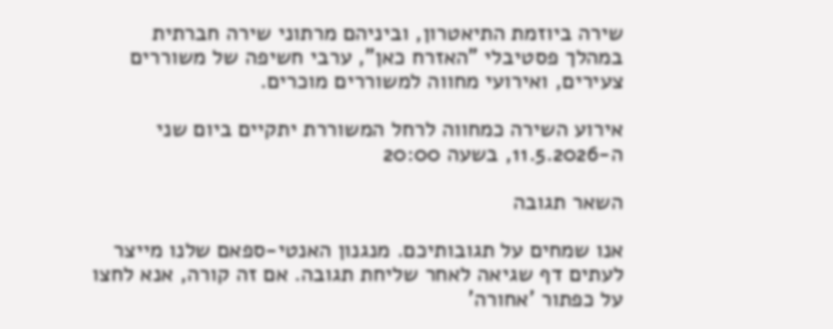שירה ביוזמת התיאטרון, וביניהם מרתוני שירה חברתית במהלך פסטיבלי "האזרח כאן", ערבי חשיפה של משוררים צעירים, ואירועי מחווה למשוררים מוכרים.

אירוע השירה כמחווה לרחל המשוררת יתקיים ביום שני ה-11.5.2026, בשעה 20:00

השאר תגובה

אנו שמחים על תגובותיכם. מנגנון האנטי-ספאם שלנו מייצר לעתים דף שגיאה לאחר שליחת תגובה. אם זה קורה, אנא לחצו על כפתור 'אחורה'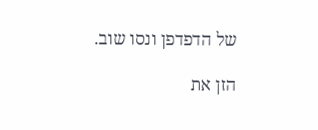של הדפדפן ונסו שוב.

הזן את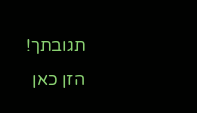תגובתך!
הזן כאן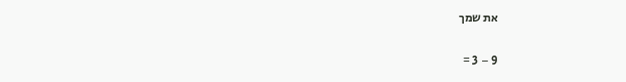את שמך

9 − 3 =